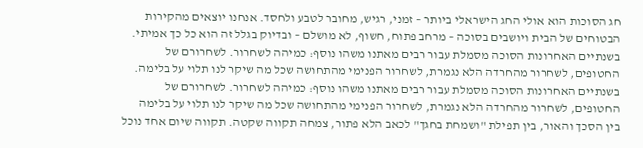חג הסוכות הוא אולי החג הישראלי ביותר – זמני, רגיש, מחובר לטבע ולחסד. אנחנו יוצאים מהקירות הבטוחים של הבית ויושבים בסוכה – מרחב פתוח, חשוף, לא מושלם – ובדיוק בגלל זה הוא כל כך אמיתי.
בשנתיים האחרונות הסוכה מסמלת עבור רבים מאתנו משהו נוסף: כמיהה לשחרור. לשחרורם של החטופים, לשחרור מהחרדה הלא נגמרת, לשחרור הפנימי מהתחושה שכל מה שיקר לנו תלוי על בלימה.
בשנתיים האחרונות הסוכה מסמלת עבור רבים מאתנו משהו נוסף: כמיהה לשחרור. לשחרורם של החטופים, לשחרור מהחרדה הלא נגמרת, לשחרור הפנימי מהתחושה שכל מה שיקר לנו תלוי על בלימה
בין הסכך והאור, בין תפילת "ושמחת בחגך" לכאב הלא פתור, צמחה תקווה שקטה. תקווה שיום אחד נוכל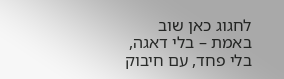לחגוג כאן שוב באמת – בלי דאגה, בלי פחד, עם חיבוק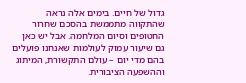גדול של חיים. בימים אלה נראה שהתקווה מתממשת בהסכם שחרור החטופים וסיום המלחמה. אבל יש כאן גם שיעור עמוק לעולמות שאנחנו פועלים בהם מדי יום – עולם התקשורת, המיתוג וההשפעה הציבורית.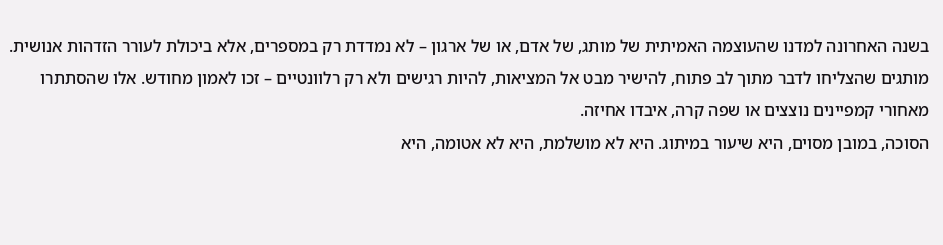בשנה האחרונה למדנו שהעוצמה האמיתית של מותג, של אדם, או של ארגון – לא נמדדת רק במספרים, אלא ביכולת לעורר הזדהות אנושית. מותגים שהצליחו לדבר מתוך לב פתוח, להישיר מבט אל המציאות, להיות רגישים ולא רק רלוונטיים – זכו לאמון מחודש. אלו שהסתתרו מאחורי קמפיינים נוצצים או שפה קרה, איבדו אחיזה.
הסוכה, במובן מסוים, היא שיעור במיתוג. היא לא מושלמת, היא לא אטומה, היא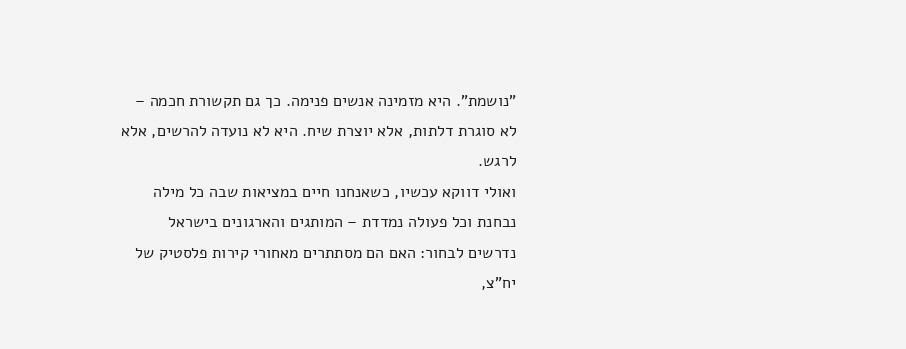"נושמת". היא מזמינה אנשים פנימה. כך גם תקשורת חכמה – לא סוגרת דלתות, אלא יוצרת שיח. היא לא נועדה להרשים, אלא לרגש.
ואולי דווקא עכשיו, כשאנחנו חיים במציאות שבה כל מילה נבחנת וכל פעולה נמדדת – המותגים והארגונים בישראל נדרשים לבחור: האם הם מסתתרים מאחורי קירות פלסטיק של יח"צ,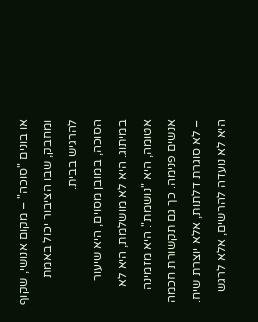או בונים "סוכה" – מקום אנושי, שקוף ומחבק, שבו הציבור יכול באמת להרגיש בבית.
הסוכה, במובן מסוים, היא שיעור במיתוג. היא לא מושלמת, היא לא אטומה, היא "נושמת". היא מזמינה אנשים פנימה. כך גם תקשורת חכמה – לא סוגרת דלתות, אלא יוצרת שיח. היא לא נועדה להרשים, אלא לרגש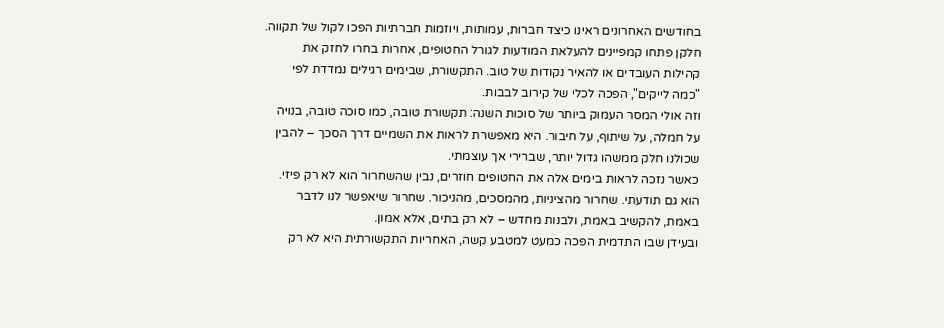בחודשים האחרונים ראינו כיצד חברות, עמותות, ויוזמות חברתיות הפכו לקול של תקווה. חלקן פתחו קמפיינים להעלאת המודעות לגורל החטופים, אחרות בחרו לחזק את קהילות העובדים או להאיר נקודות של טוב. התקשורת, שבימים רגילים נמדדת לפי "כמה לייקים", הפכה לכלי של קירוב לבבות.
וזה אולי המסר העמוק ביותר של סוכות השנה: תקשורת טובה, כמו סוכה טובה, בנויה על חמלה, על שיתוף, על חיבור. היא מאפשרת לראות את השמיים דרך הסכך – להבין שכולנו חלק ממשהו גדול יותר, שברירי אך עוצמתי.
כאשר נזכה לראות בימים אלה את החטופים חוזרים, נבין שהשחרור הוא לא רק פיזי. הוא גם תודעתי. שחרור מהציניות, מהמסכים, מהניכור. שחרור שיאפשר לנו לדבר באמת, להקשיב באמת, ולבנות מחדש – לא רק בתים, אלא אמון.
ובעידן שבו התדמית הפכה כמעט למטבע קשה, האחריות התקשורתית היא לא רק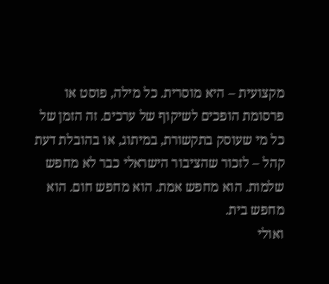מקצועית – היא מוסרית. כל מילה, פוסט או פרסומת הופכים לשיקוף של ערכים. זה הזמן של כל מי שעוסק בתקשורת, במיתוג, או בהובלת דעת קהל – לזכור שהציבור הישראלי כבר לא מחפש שלמות. הוא מחפש אמת. הוא מחפש חום. הוא מחפש בית.
ואולי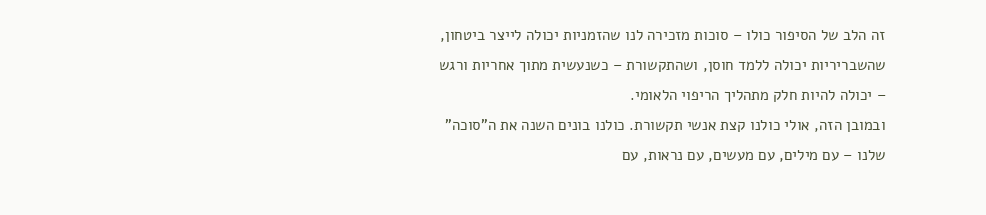זה הלב של הסיפור כולו – סוכות מזכירה לנו שהזמניות יכולה לייצר ביטחון, שהשבריריות יכולה ללמד חוסן, ושהתקשורת – כשנעשית מתוך אחריות ורגש – יכולה להיות חלק מתהליך הריפוי הלאומי.
ובמובן הזה, אולי כולנו קצת אנשי תקשורת. כולנו בונים השנה את ה"סוכה" שלנו – עם מילים, עם מעשים, עם נראות, עם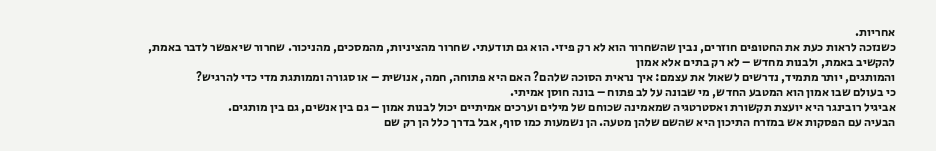אחריות.
כשנזכה לראות כעת את החטופים חוזרים, נבין שהשחרור הוא לא רק פיזי. הוא גם תודעתי. שחרור מהציניות, מהמסכים, מהניכור. שחרור שיאפשר לדבר באמת, להקשיב באמת, ולבנות מחדש – לא רק בתים אלא אמון
והמותגים, יותר מתמיד, נדרשים לשאול את עצמם: איך נראית הסוכה שלהם? האם היא פתוחה, חמה, אנושית – או סגורה וממותגת מדי כדי להרגיש?
כי בעולם שבו אמון הוא המטבע החדש, מי שבונה על לב פתוח – בונה חוסן אמיתי.
אביגיל רובינגר היא יועצת תקשורת ואסטרטגיה שמאמינה שכוחם של מילים וערכים אמיתיים יכול לבנות אמון – גם בין אנשים, גם בין מותגים.
הבעיה עם הפסקות אש במזרח התיכון היא שהשם שלהן מטעה. הן נשמעות כמו סוף, אבל בדרך כלל הן רק שם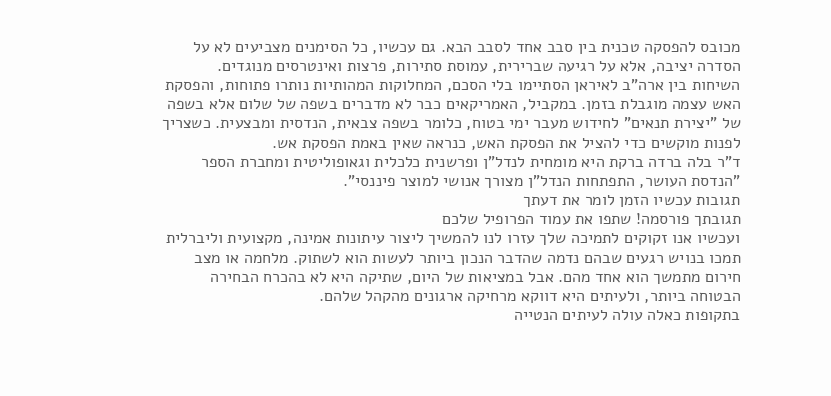מכובס להפסקה טכנית בין סבב אחד לסבב הבא. גם עכשיו, כל הסימנים מצביעים לא על הסדרה יציבה, אלא על רגיעה שברירית, עמוסת סתירות, פרצות ואינטרסים מנוגדים.
השיחות בין ארה"ב לאיראן הסתיימו בלי הסכם, המחלוקות המהותיות נותרו פתוחות, והפסקת האש עצמה מוגבלת בזמן. במקביל, האמריקאים כבר לא מדברים בשפה של שלום אלא בשפה של "יצירת תנאים" לחידוש מעבר ימי בטוח, כלומר בשפה צבאית, הנדסית ומבצעית. כשצריך לפנות מוקשים כדי להציל את הפסקת האש, כנראה שאין באמת הפסקת אש.
ד"ר בלה ברדה ברקת היא מומחית לנדל"ן ופרשנית כלכלית וגאופוליטית ומחברת הספר "הנדסת העושר, התפתחות הנדל"ן מצורך אנושי למוצר פיננסי".
תגובות עכשיו הזמן לומר את דעתך
תגובתך פורסמה! שתפו את עמוד הפרופיל שלכם
ועכשיו אנו זקוקים לתמיכה שלך עזרו לנו להמשיך ליצור עיתונות אמינה, מקצועית וליברלית
תמכו בנויש רגעים שבהם נדמה שהדבר הנכון ביותר לעשות הוא לשתוק. מלחמה או מצב חירום מתמשך הוא אחד מהם. אבל במציאות של היום, שתיקה היא לא בהכרח הבחירה הבטוחה ביותר, ולעיתים היא דווקא מרחיקה ארגונים מהקהל שלהם.
בתקופות כאלה עולה לעיתים הנטייה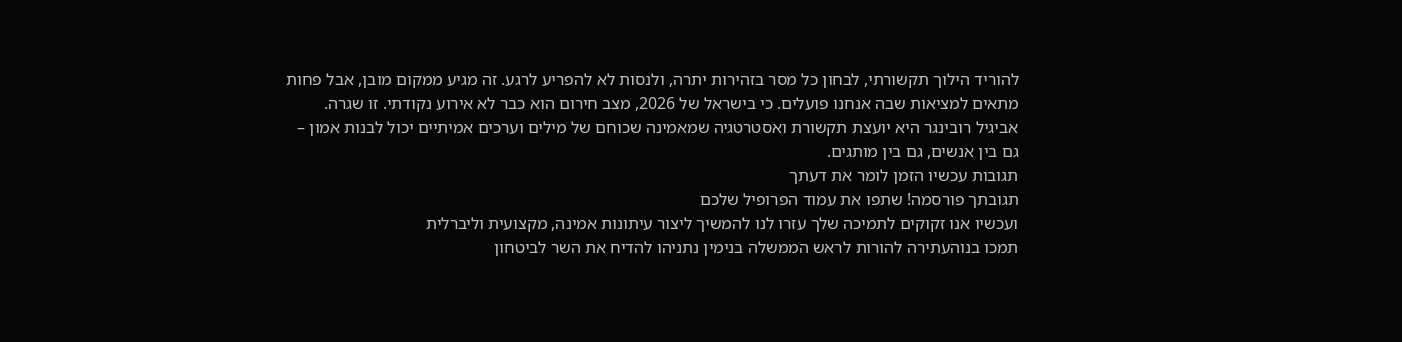להוריד הילוך תקשורתי, לבחון כל מסר בזהירות יתרה, ולנסות לא להפריע לרגע. זה מגיע ממקום מובן, אבל פחות מתאים למציאות שבה אנחנו פועלים. כי בישראל של 2026, מצב חירום הוא כבר לא אירוע נקודתי. זו שגרה.
אביגיל רובינגר היא יועצת תקשורת ואסטרטגיה שמאמינה שכוחם של מילים וערכים אמיתיים יכול לבנות אמון – גם בין אנשים, גם בין מותגים.
תגובות עכשיו הזמן לומר את דעתך
תגובתך פורסמה! שתפו את עמוד הפרופיל שלכם
ועכשיו אנו זקוקים לתמיכה שלך עזרו לנו להמשיך ליצור עיתונות אמינה, מקצועית וליברלית
תמכו בנוהעתירה להורות לראש הממשלה בנימין נתניהו להדיח את השר לביטחון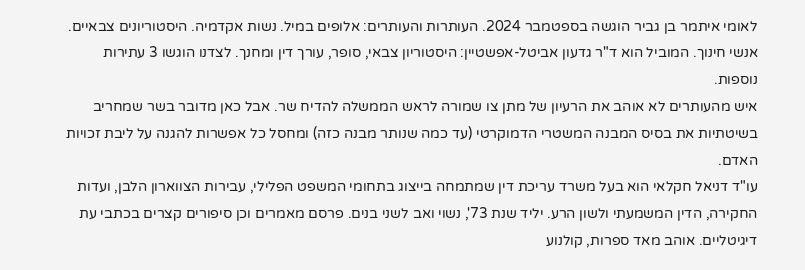לאומי איתמר בן גביר הוגשה בספטמבר 2024. העותרות והעותרים: אלופים במיל. נשות אקדמיה. היסטוריונים צבאיים. אנשי חינוך. המוביל הוא ד"ר גדעון אביטל-אפשטיין: היסטוריון צבאי, סופר, עורך דין ומחנך. לצדנו הוגשו 3 עתירות נוספות.
איש מהעותרים לא אוהב את הרעיון של מתן צו שמורה לראש הממשלה להדיח שר. אבל כאן מדובר בשר שמחריב בשיטתיות את בסיס המבנה המשטרי הדמוקרטי (עד כמה שנותר מבנה כזה) ומחסל כל אפשרות להגנה על ליבת זכויות האדם.
עו"ד דניאל חקלאי הוא בעל משרד עריכת דין שמתמחה בייצוג בתחומי המשפט הפלילי, עבירות הצווארון הלבן, ועדות החקירה, הדין המשמעתי ולשון הרע. יליד שנת 73', נשוי ואב לשני בנים. פרסם מאמרים וכן סיפורים קצרים בכתבי עת דיגיטליים. אוהב מאד ספרות, קולנוע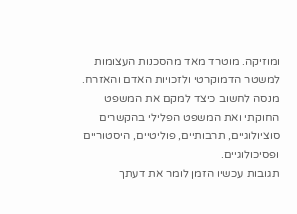ומוזיקה. מוטרד מאד מהסכנות העצומות למשטר הדמוקרטי ולזכויות האדם והאזרח. מנסה לחשוב כיצד למקם את המשפט החוקתי ואת המשפט הפלילי בהקשרים סוציולוגיים, תרבותיים, פוליטיים, היסטוריים ופסיכולוגיים.
תגובות עכשיו הזמן לומר את דעתך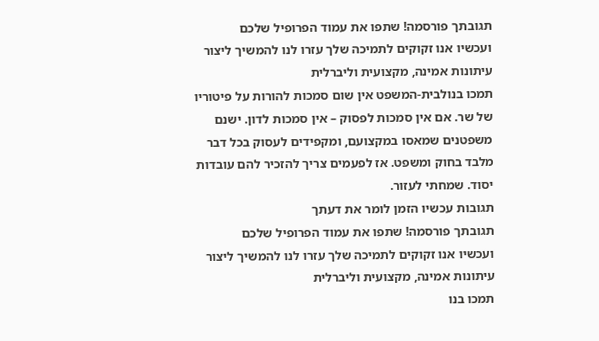תגובתך פורסמה! שתפו את עמוד הפרופיל שלכם
ועכשיו אנו זקוקים לתמיכה שלך עזרו לנו להמשיך ליצור עיתונות אמינה, מקצועית וליברלית
תמכו בנולבית-המשפט אין שום סמכות להורות על פיטוריו של שר. אם אין סמכות לפסוק – אין סמכות לדון. ישנם משפטנים שמאסו במקצועם, ומקפידים לעסוק בכל דבר מלבד בחוק ומשפט. אז לפעמים צריך להזכיר להם עובדות יסוד. שמחתי לעזור.
תגובות עכשיו הזמן לומר את דעתך
תגובתך פורסמה! שתפו את עמוד הפרופיל שלכם
ועכשיו אנו זקוקים לתמיכה שלך עזרו לנו להמשיך ליצור עיתונות אמינה, מקצועית וליברלית
תמכו בנו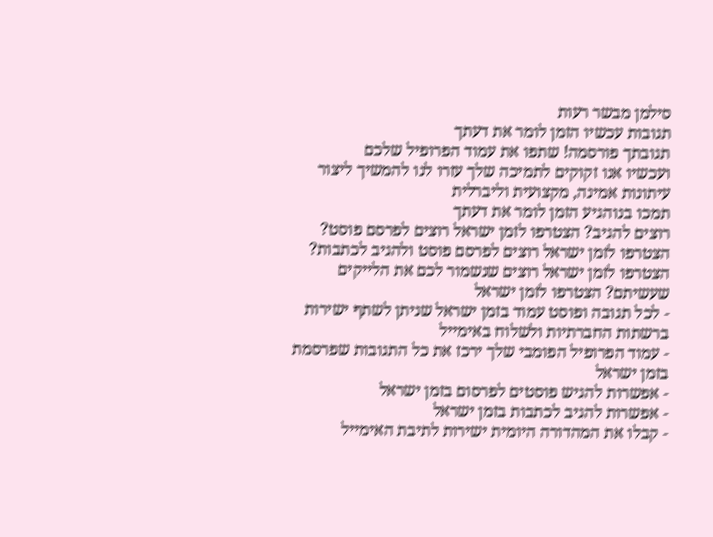סילמן מבשר רעות
תגובות עכשיו הזמן לומר את דעתך
תגובתך פורסמה! שתפו את עמוד הפרופיל שלכם
ועכשיו אנו זקוקים לתמיכה שלך עזרו לנו להמשיך ליצור עיתונות אמינה, מקצועית וליברלית
תמכו בנוהגיע הזמן לומר את דעתך
רוצים להגיב? הצטרפו לזמן ישראל רוצים לפרסם פוסט? הצטרפו לזמן ישראל רוצים לפרסם פוסט ולהגיב לכתבות? הצטרפו לזמן ישראל רוצים שנשמור לכם את הלייקים שעשיתם? הצטרפו לזמן ישראל
- לכל תגובה ופוסט עמוד בזמן ישראל שניתן לשתף ישירות ברשתות החברתיות ולשלוח באימייל
- עמוד הפרופיל הפומבי שלך ירכז את כל התגובות שפרסמת בזמן ישראל
- אפשרות להגיש פוסטים לפרסום בזמן ישראל
- אפשרות להגיב לכתבות בזמן ישראל
- קבלו את המהדורה היומית ישירות לתיבת האימייל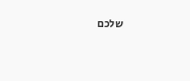שלכם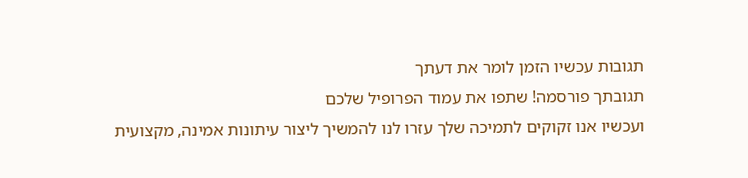תגובות עכשיו הזמן לומר את דעתך
תגובתך פורסמה! שתפו את עמוד הפרופיל שלכם
ועכשיו אנו זקוקים לתמיכה שלך עזרו לנו להמשיך ליצור עיתונות אמינה, מקצועית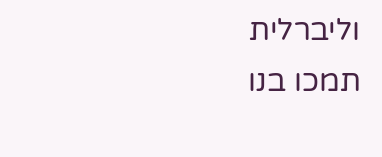וליברלית
תמכו בנו